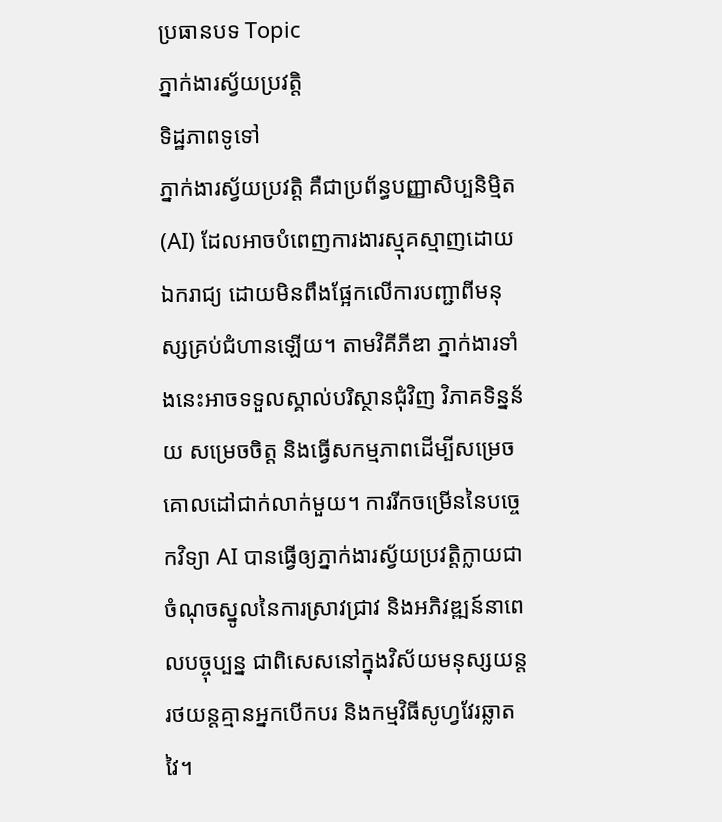ប្រធានបទ Topic
ភ្នាក់ងារស្វ័យប្រវត្តិ
ទិដ្ឋភាពទូទៅ
ភ្នាក់ងារស្វ័យប្រវត្តិ គឺជាប្រព័ន្ធបញ្ញាសិប្បនិម្មិត (AI) ដែលអាចបំពេញការងារស្មុគស្មាញដោយឯករាជ្យ ដោយមិនពឹងផ្អែកលើការបញ្ជាពីមនុស្សគ្រប់ជំហានឡើយ។ តាមវិគីភីឌា ភ្នាក់ងារទាំងនេះអាចទទួលស្គាល់បរិស្ថានជុំវិញ វិភាគទិន្នន័យ សម្រេចចិត្ត និងធ្វើសកម្មភាពដើម្បីសម្រេចគោលដៅជាក់លាក់មួយ។ ការរីកចម្រើននៃបច្ចេកវិទ្យា AI បានធ្វើឲ្យភ្នាក់ងារស្វ័យប្រវត្តិក្លាយជាចំណុចស្នូលនៃការស្រាវជ្រាវ និងអភិវឌ្ឍន៍នាពេលបច្ចុប្បន្ន ជាពិសេសនៅក្នុងវិស័យមនុស្សយន្ត រថយន្តគ្មានអ្នកបើកបរ និងកម្មវិធីសូហ្វវែរឆ្លាតវៃ។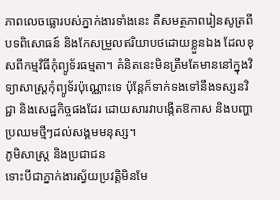ភាពលេចធ្លោរបស់ភ្នាក់ងារទាំងនេះ គឺសមត្ថភាពរៀនសូត្រពីបទពិសោធន៍ និងកែសម្រួលឥរិយាបថដោយខ្លួនឯង ដែលខុសពីកម្មវិធីកុំព្យូទ័រធម្មតា។ គំនិតនេះមិនត្រឹមតែមាននៅក្នុងវិទ្យាសាស្ត្រកុំព្យូទ័រប៉ុណ្ណោះទេ ប៉ុន្តែក៏ទាក់ទងទៅនឹងទស្សនវិជ្ជា និងសេដ្ឋកិច្ចផងដែរ ដោយសារវាបង្កើតឱកាស និងបញ្ហាប្រឈមថ្មីៗដល់សង្គមមនុស្ស។
ភូមិសាស្ត្រ និងប្រជាជន
ទោះបីជាភ្នាក់ងារស្វ័យប្រវត្តិមិនមែ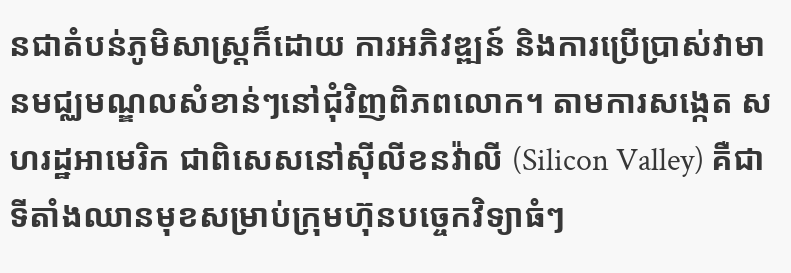នជាតំបន់ភូមិសាស្ត្រក៏ដោយ ការអភិវឌ្ឍន៍ និងការប្រើប្រាស់វាមានមជ្ឈមណ្ឌលសំខាន់ៗនៅជុំវិញពិភពលោក។ តាមការសង្កេត សហរដ្ឋអាមេរិក ជាពិសេសនៅស៊ីលីខនវ៉ាលី (Silicon Valley) គឺជាទីតាំងឈានមុខសម្រាប់ក្រុមហ៊ុនបច្ចេកវិទ្យាធំៗ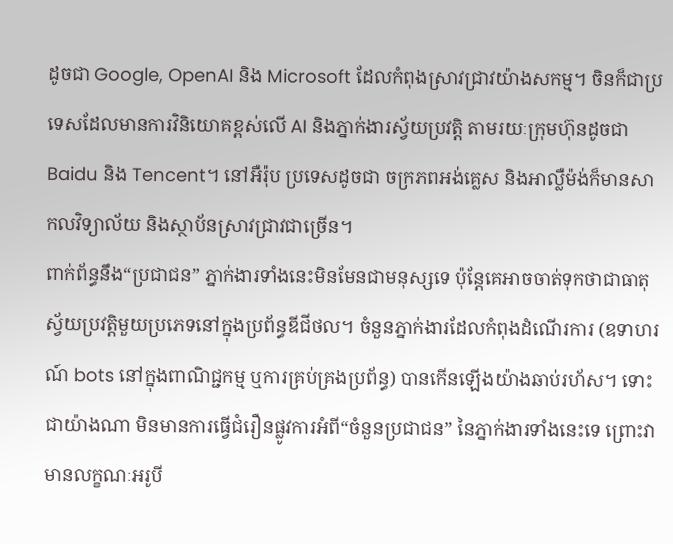ដូចជា Google, OpenAI និង Microsoft ដែលកំពុងស្រាវជ្រាវយ៉ាងសកម្ម។ ចិនក៏ជាប្រទេសដែលមានការវិនិយោគខ្ពស់លើ AI និងភ្នាក់ងារស្វ័យប្រវត្តិ តាមរយៈក្រុមហ៊ុនដូចជា Baidu និង Tencent។ នៅអឺរ៉ុប ប្រទេសដូចជា ចក្រភពអង់គ្លេស និងអាល្លឺម៉ង់ក៏មានសាកលវិទ្យាល័យ និងស្ថាប័នស្រាវជ្រាវជាច្រើន។
ពាក់ព័ន្ធនឹង“ប្រជាជន” ភ្នាក់ងារទាំងនេះមិនមែនជាមនុស្សទេ ប៉ុន្តែគេអាចចាត់ទុកថាជាធាតុស្វ័យប្រវត្តិមួយប្រភេទនៅក្នុងប្រព័ន្ធឌីជីថល។ ចំនួនភ្នាក់ងារដែលកំពុងដំណើរការ (ឧទាហរណ៍ bots នៅក្នុងពាណិជ្ជកម្ម ឬការគ្រប់គ្រងប្រព័ន្ធ) បានកើនឡើងយ៉ាងឆាប់រហ័ស។ ទោះជាយ៉ាងណា មិនមានការធ្វើជំរឿនផ្លូវការអំពី“ចំនួនប្រជាជន” នៃភ្នាក់ងារទាំងនេះទេ ព្រោះវាមានលក្ខណៈអរូបី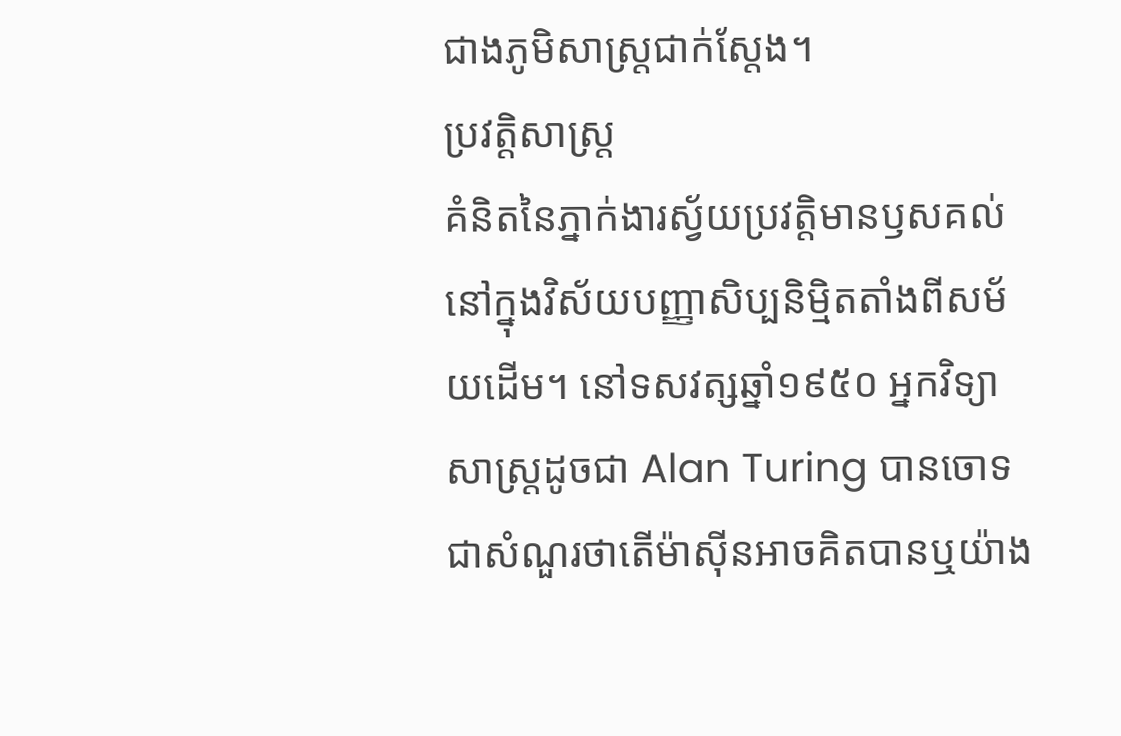ជាងភូមិសាស្ត្រជាក់ស្តែង។
ប្រវត្តិសាស្ត្រ
គំនិតនៃភ្នាក់ងារស្វ័យប្រវត្តិមានឫសគល់នៅក្នុងវិស័យបញ្ញាសិប្បនិម្មិតតាំងពីសម័យដើម។ នៅទសវត្សឆ្នាំ១៩៥០ អ្នកវិទ្យាសាស្ត្រដូចជា Alan Turing បានចោទជាសំណួរថាតើម៉ាស៊ីនអាចគិតបានឬយ៉ាង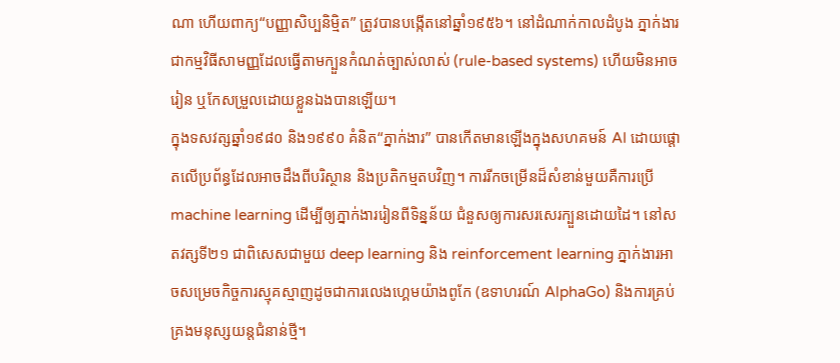ណា ហើយពាក្យ“បញ្ញាសិប្បនិម្មិត” ត្រូវបានបង្កើតនៅឆ្នាំ១៩៥៦។ នៅដំណាក់កាលដំបូង ភ្នាក់ងារជាកម្មវិធីសាមញ្ញដែលធ្វើតាមក្បួនកំណត់ច្បាស់លាស់ (rule-based systems) ហើយមិនអាចរៀន ឬកែសម្រួលដោយខ្លួនឯងបានឡើយ។
ក្នុងទសវត្សឆ្នាំ១៩៨០ និង១៩៩០ គំនិត“ភ្នាក់ងារ” បានកើតមានឡើងក្នុងសហគមន៍ AI ដោយផ្ដោតលើប្រព័ន្ធដែលអាចដឹងពីបរិស្ថាន និងប្រតិកម្មតបវិញ។ ការរីកចម្រើនដ៏សំខាន់មួយគឺការប្រើ machine learning ដើម្បីឲ្យភ្នាក់ងាររៀនពីទិន្នន័យ ជំនួសឲ្យការសរសេរក្បួនដោយដៃ។ នៅសតវត្សទី២១ ជាពិសេសជាមួយ deep learning និង reinforcement learning ភ្នាក់ងារអាចសម្រេចកិច្ចការស្មុគស្មាញដូចជាការលេងហ្គេមយ៉ាងពូកែ (ឧទាហរណ៍ AlphaGo) និងការគ្រប់គ្រងមនុស្សយន្តជំនាន់ថ្មី។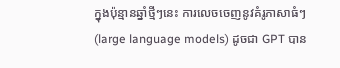ក្នុងប៉ុន្មានឆ្នាំថ្មីៗនេះ ការលេចចេញនូវគំរូភាសាធំៗ (large language models) ដូចជា GPT បាន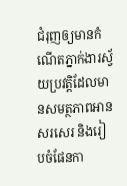ជំរុញឲ្យមានកំណើតភ្នាក់ងារស្វ័យប្រវត្តិដែលមានសមត្ថភាពអាន សរសេរ និងរៀបចំផែនកា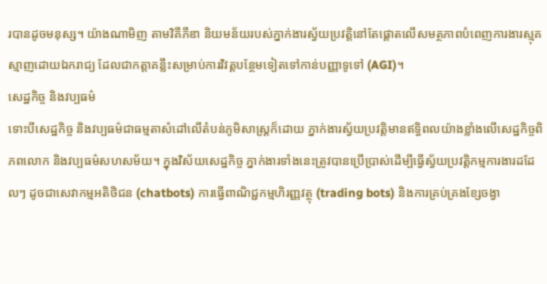របានដូចមនុស្ស។ យ៉ាងណាមិញ តាមវិគីភីឌា និយមន័យរបស់ភ្នាក់ងារស្វ័យប្រវត្តិនៅតែផ្ដោតលើសមត្ថភាពបំពេញការងារស្មុគស្មាញដោយឯករាជ្យ ដែលជាកត្តាគន្លឹះសម្រាប់ការវិវត្តបន្ថែមទៀតទៅកាន់បញ្ញាទូទៅ (AGI)។
សេដ្ឋកិច្ច និងវប្បធម៌
ទោះបីសេដ្ឋកិច្ច និងវប្បធម៌ជាធម្មតាសំដៅលើតំបន់ភូមិសាស្ត្រក៏ដោយ ភ្នាក់ងារស្វ័យប្រវត្តិមានឥទ្ធិពលយ៉ាងខ្លាំងលើសេដ្ឋកិច្ចពិភពលោក និងវប្បធម៌សហសម័យ។ ក្នុងវិស័យសេដ្ឋកិច្ច ភ្នាក់ងារទាំងនេះត្រូវបានប្រើប្រាស់ដើម្បីធ្វើស្វ័យប្រវត្តិកម្មការងារដដែលៗ ដូចជាសេវាកម្មអតិថិជន (chatbots) ការធ្វើពាណិជ្ជកម្មហិរញ្ញវត្ថុ (trading bots) និងការគ្រប់គ្រងខ្សែចង្វា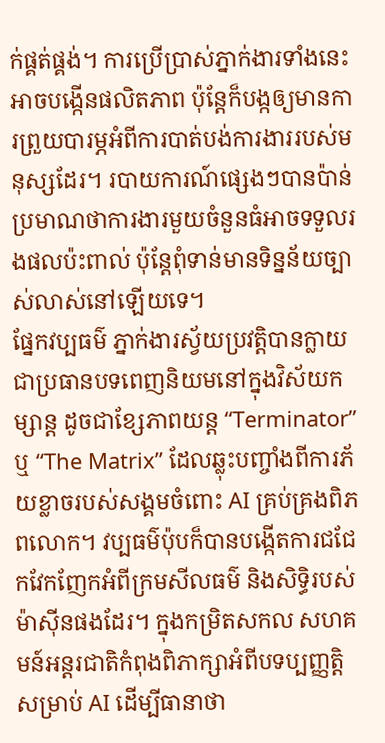ក់ផ្គត់ផ្គង់។ ការប្រើប្រាស់ភ្នាក់ងារទាំងនេះអាចបង្កើនផលិតភាព ប៉ុន្តែក៏បង្កឲ្យមានការព្រួយបារម្ភអំពីការបាត់បង់ការងាររបស់មនុស្សដែរ។ របាយការណ៍ផ្សេងៗបានប៉ាន់ប្រមាណថាការងារមួយចំនួនធំអាចទទួលរងផលប៉ះពាល់ ប៉ុន្តែពុំទាន់មានទិន្នន័យច្បាស់លាស់នៅឡើយទេ។
ផ្នែកវប្បធម៌ ភ្នាក់ងារស្វ័យប្រវត្តិបានក្លាយជាប្រធានបទពេញនិយមនៅក្នុងវិស័យកម្សាន្ត ដូចជាខ្សែភាពយន្ត “Terminator” ឬ “The Matrix” ដែលឆ្លុះបញ្ចាំងពីការភ័យខ្លាចរបស់សង្គមចំពោះ AI គ្រប់គ្រងពិភពលោក។ វប្បធម៌ប៉ុបក៏បានបង្កើតការជជែកវែកញែកអំពីក្រមសីលធម៌ និងសិទ្ធិរបស់ម៉ាស៊ីនផងដែរ។ ក្នុងកម្រិតសកល សហគមន៍អន្តរជាតិកំពុងពិភាក្សាអំពីបទប្បញ្ញត្តិសម្រាប់ AI ដើម្បីធានាថា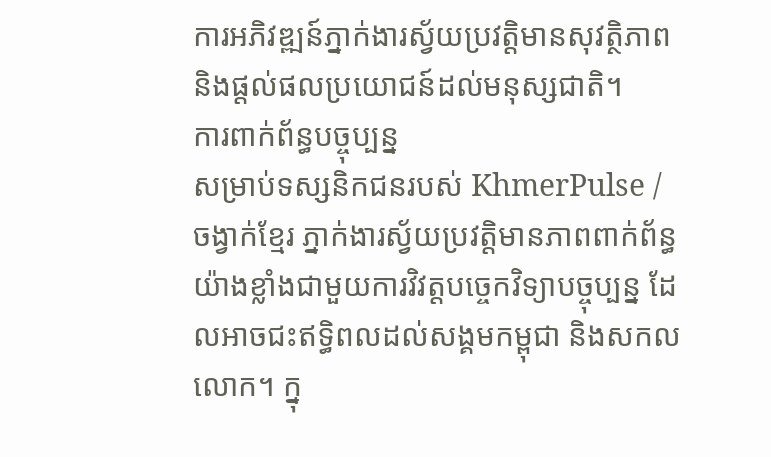ការអភិវឌ្ឍន៍ភ្នាក់ងារស្វ័យប្រវត្តិមានសុវត្ថិភាព និងផ្តល់ផលប្រយោជន៍ដល់មនុស្សជាតិ។
ការពាក់ព័ន្ធបច្ចុប្បន្ន
សម្រាប់ទស្សនិកជនរបស់ KhmerPulse / ចង្វាក់ខ្មែរ ភ្នាក់ងារស្វ័យប្រវត្តិមានភាពពាក់ព័ន្ធយ៉ាងខ្លាំងជាមួយការវិវត្តបច្ចេកវិទ្យាបច្ចុប្បន្ន ដែលអាចជះឥទ្ធិពលដល់សង្គមកម្ពុជា និងសកលលោក។ ក្នុ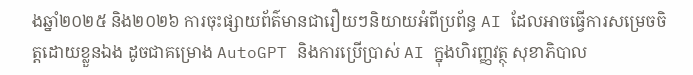ងឆ្នាំ២០២៥ និង២០២៦ ការចុះផ្សាយព័ត៌មានជារឿយៗនិយាយអំពីប្រព័ន្ធ AI ដែលអាចធ្វើការសម្រេចចិត្តដោយខ្លួនឯង ដូចជាគម្រោង AutoGPT និងការប្រើប្រាស់ AI ក្នុងហិរញ្ញវត្ថុ សុខាភិបាល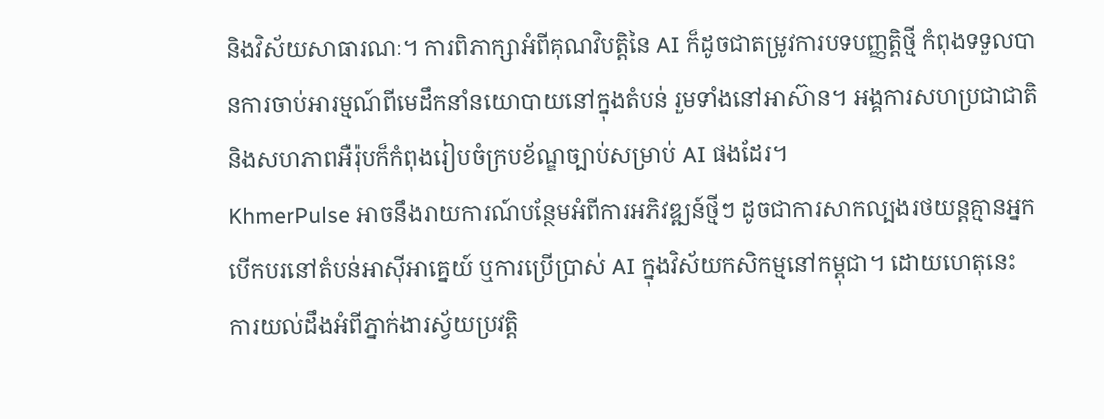និងវិស័យសាធារណៈ។ ការពិភាក្សាអំពីគុណវិបត្តិនៃ AI ក៏ដូចជាតម្រូវការបទបញ្ញត្តិថ្មី កំពុងទទួលបានការចាប់អារម្មណ៍ពីមេដឹកនាំនយោបាយនៅក្នុងតំបន់ រួមទាំងនៅអាស៊ាន។ អង្គការសហប្រជាជាតិ និងសហភាពអឺរ៉ុបក៏កំពុងរៀបចំក្របខ័ណ្ឌច្បាប់សម្រាប់ AI ផងដែរ។
KhmerPulse អាចនឹងរាយការណ៍បន្ថែមអំពីការអភិវឌ្ឍន៍ថ្មីៗ ដូចជាការសាកល្បងរថយន្តគ្មានអ្នកបើកបរនៅតំបន់អាស៊ីអាគ្នេយ៍ ឬការប្រើប្រាស់ AI ក្នុងវិស័យកសិកម្មនៅកម្ពុជា។ ដោយហេតុនេះ ការយល់ដឹងអំពីភ្នាក់ងារស្វ័យប្រវត្តិ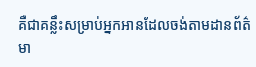គឺជាគន្លឹះសម្រាប់អ្នកអានដែលចង់តាមដានព័ត៌មា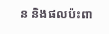ន និងផលប៉ះពា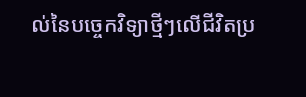ល់នៃបច្ចេកវិទ្យាថ្មីៗលើជីវិតប្រ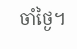ចាំថ្ងៃ។